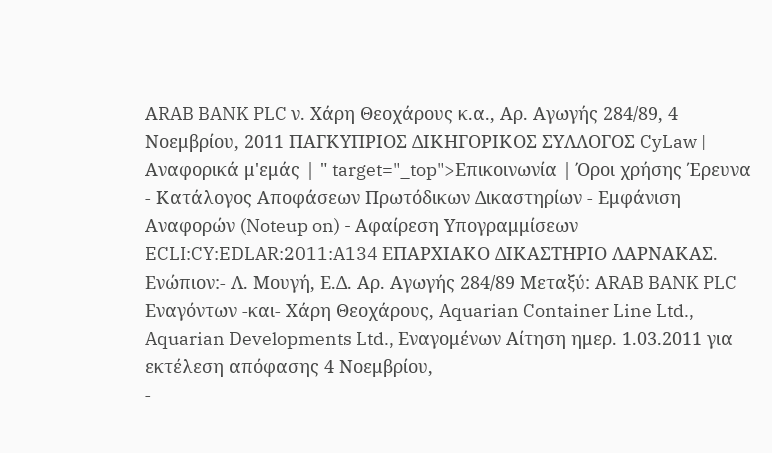ΑRAB BANK PLC ν. Χάρη Θεοχάρους κ.α., Αρ. Αγωγής 284/89, 4 Νοεμβρίου, 2011 ΠΑΓΚΥΠΡΙΟΣ ΔΙΚΗΓΟΡΙΚΟΣ ΣΥΛΛΟΓΟΣ CyLaw | Αναφορικά μ'εμάς | " target="_top">Επικοινωνία | Όροι χρήσης Έρευνα - Κατάλογος Αποφάσεων Πρωτόδικων Δικαστηρίων - Εμφάνιση Αναφορών (Noteup on) - Αφαίρεση Υπογραμμίσεων ECLI:CY:EDLAR:2011:A134 ΕΠΑΡΧΙΑΚΟ ΔΙΚΑΣΤΗΡΙΟ ΛΑΡΝΑΚΑΣ. Ενώπιον:- Λ. Μουγή, Ε.Δ. Αρ. Αγωγής 284/89 Μεταξύ: ΑRAB BANK PLC Εναγόντων -και- Χάρη Θεοχάρους, Aquarian Container Line Ltd., Aquarian Developments Ltd., Εναγομένων Αίτηση ημερ. 1.03.2011 για εκτέλεση απόφασης 4 Νοεμβρίου,
-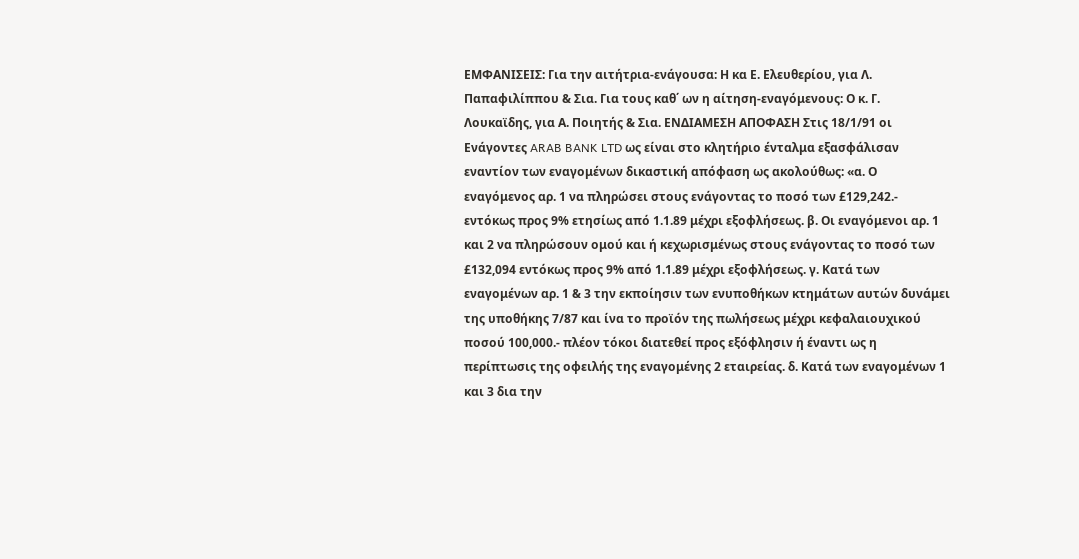ΕΜΦΑΝΙΣΕΙΣ: Για την αιτήτρια-ενάγουσα: Η κα Ε. Ελευθερίου, για Λ. Παπαφιλίππου & Σια. Για τους καθ΄ ων η αίτηση-εναγόμενους: Ο κ. Γ. Λουκαϊδης, για Α. Ποιητής & Σια. ENΔΙΑΜΕΣΗ ΑΠΟΦΑΣΗ Στις 18/1/91 οι Ενάγοντες ARAB BANK LTD ως είναι στο κλητήριο ένταλμα εξασφάλισαν εναντίον των εναγομένων δικαστική απόφαση ως ακολούθως: «α. Ο εναγόμενος αρ. 1 να πληρώσει στους ενάγοντας το ποσό των £129,242.- εντόκως προς 9% ετησίως από 1.1.89 μέχρι εξοφλήσεως. β. Οι εναγόμενοι αρ. 1 και 2 να πληρώσουν ομού και ή κεχωρισμένως στους ενάγοντας το ποσό των £132,094 εντόκως προς 9% από 1.1.89 μέχρι εξοφλήσεως. γ. Κατά των εναγομένων αρ. 1 & 3 την εκποίησιν των ενυποθήκων κτημάτων αυτών δυνάμει της υποθήκης 7/87 και ίνα το προϊόν της πωλήσεως μέχρι κεφαλαιουχικού ποσού 100,000.- πλέον τόκοι διατεθεί προς εξόφλησιν ή έναντι ως η περίπτωσις της οφειλής της εναγομένης 2 εταιρείας. δ. Κατά των εναγομένων 1 και 3 δια την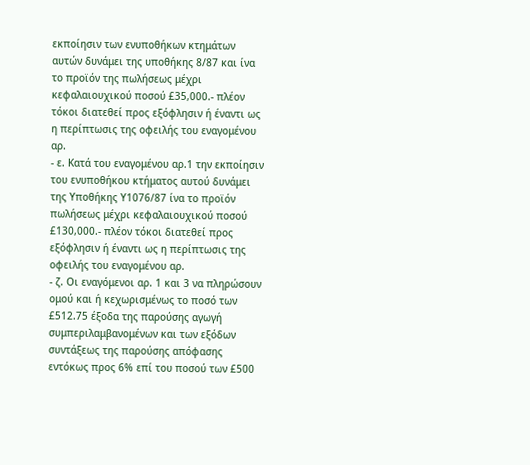εκποίησιν των ενυποθήκων κτημάτων αυτών δυνάμει της υποθήκης 8/87 και ίνα το προϊόν της πωλήσεως μέχρι κεφαλαιουχικού ποσού £35,000.- πλέον τόκοι διατεθεί προς εξόφλησιν ή έναντι ως η περίπτωσις της οφειλής του εναγομένου αρ.
- ε. Κατά του εναγομένου αρ.1 την εκποίησιν του ενυποθήκου κτήματος αυτού δυνάμει της Υποθήκης Υ1076/87 ίνα το προϊόν πωλήσεως μέχρι κεφαλαιουχικού ποσού £130,000.- πλέον τόκοι διατεθεί προς εξόφλησιν ή έναντι ως η περίπτωσις της οφειλής του εναγομένου αρ.
- ζ. Οι εναγόμενοι αρ. 1 και 3 να πληρώσουν ομού και ή κεχωρισμένως το ποσό των £512.75 έξοδα της παρούσης αγωγή συμπεριλαμβανομένων και των εξόδων συντάξεως της παρούσης απόφασης εντόκως προς 6% επί του ποσού των £500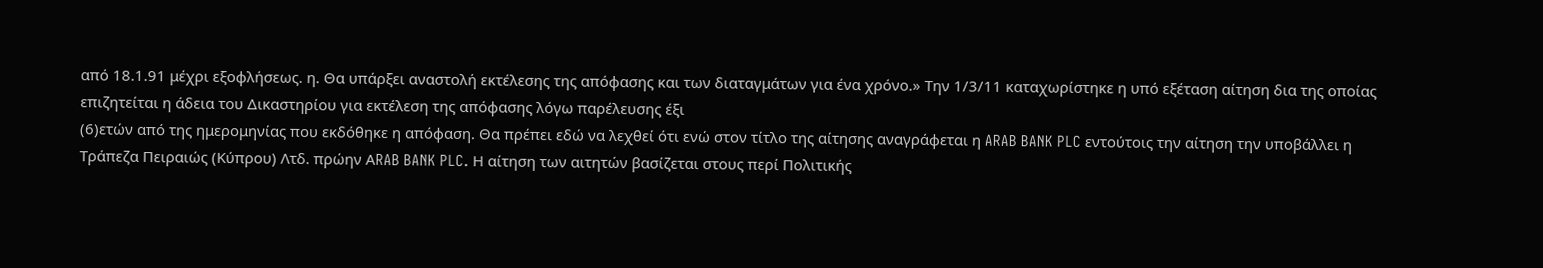από 18.1.91 μέχρι εξοφλήσεως. η. Θα υπάρξει αναστολή εκτέλεσης της απόφασης και των διαταγμάτων για ένα χρόνο.» Την 1/3/11 καταχωρίστηκε η υπό εξέταση αίτηση δια της οποίας επιζητείται η άδεια του Δικαστηρίου για εκτέλεση της απόφασης λόγω παρέλευσης έξι
(6)ετών από της ημερομηνίας που εκδόθηκε η απόφαση. Θα πρέπει εδώ να λεχθεί ότι ενώ στον τίτλο της αίτησης αναγράφεται η ARAB BANK PLC εντούτοις την αίτηση την υποβάλλει η Τράπεζα Πειραιώς (Κύπρου) Λτδ. πρώην ΑRAB BANK PLC. Η αίτηση των αιτητών βασίζεται στους περί Πολιτικής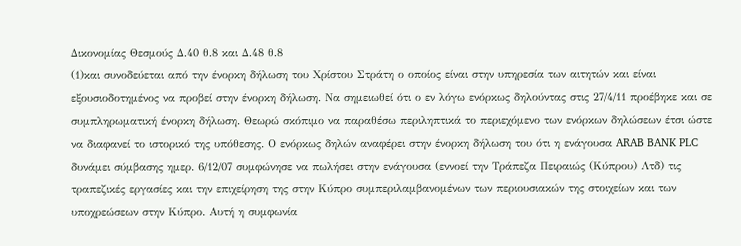Δικονομίας Θεσμούς Δ.40 θ.8 και Δ.48 θ.8
(1)και συνοδεύεται από την ένορκη δήλωση του Χρίστου Στράτη ο οποίος είναι στην υπηρεσία των αιτητών και είναι εξουσιοδοτημένος να προβεί στην ένορκη δήλωση. Να σημειωθεί ότι ο εν λόγω ενόρκως δηλούντας στις 27/4/11 προέβηκε και σε συμπληρωματική ένορκη δήλωση. Θεωρώ σκόπιμο να παραθέσω περιληπτικά το περιεχόμενο των ενόρκων δηλώσεων έτσι ώστε να διαφανεί το ιστορικό της υπόθεσης. Ο ενόρκως δηλών αναφέρει στην ένορκη δήλωση του ότι η ενάγουσα ARAB BANK PLC δυνάμει σύμβασης ημερ. 6/12/07 συμφώνησε να πωλήσει στην ενάγουσα (εννοεί την Τράπεζα Πειραιώς (Κύπρου) Λτδ) τις τραπεζικές εργασίες και την επιχείρηση της στην Κύπρο συμπεριλαμβανομένων των περιουσιακών της στοιχείων και των υποχρεώσεων στην Κύπρο. Αυτή η συμφωνία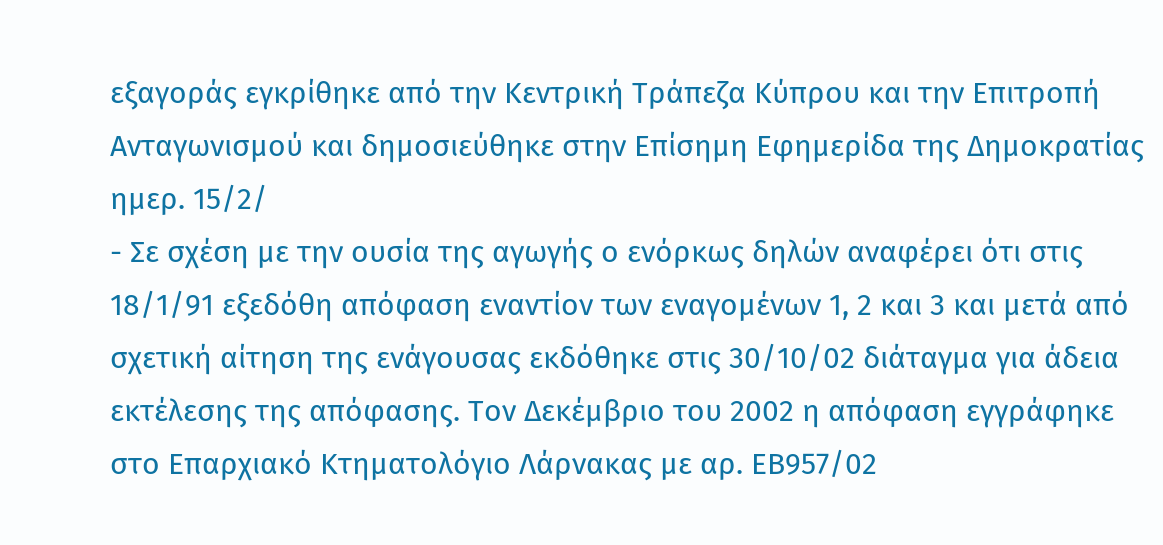εξαγοράς εγκρίθηκε από την Κεντρική Τράπεζα Κύπρου και την Επιτροπή Ανταγωνισμού και δημοσιεύθηκε στην Επίσημη Εφημερίδα της Δημοκρατίας ημερ. 15/2/
- Σε σχέση με την ουσία της αγωγής ο ενόρκως δηλών αναφέρει ότι στις 18/1/91 εξεδόθη απόφαση εναντίον των εναγομένων 1, 2 και 3 και μετά από σχετική αίτηση της ενάγουσας εκδόθηκε στις 30/10/02 διάταγμα για άδεια εκτέλεσης της απόφασης. Τον Δεκέμβριο του 2002 η απόφαση εγγράφηκε στο Επαρχιακό Κτηματολόγιο Λάρνακας με αρ. ΕΒ957/02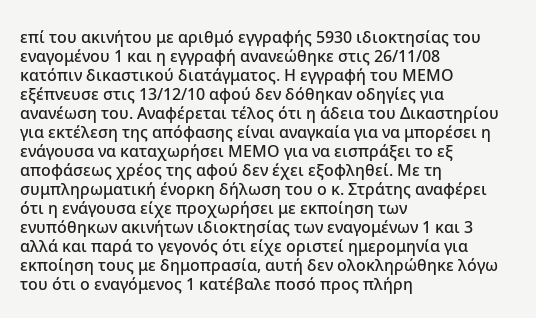επί του ακινήτου με αριθμό εγγραφής 5930 ιδιοκτησίας του εναγομένου 1 και η εγγραφή ανανεώθηκε στις 26/11/08 κατόπιν δικαστικού διατάγματος. Η εγγραφή του ΜΕΜΟ εξέπνευσε στις 13/12/10 αφού δεν δόθηκαν οδηγίες για ανανέωση του. Αναφέρεται τέλος ότι η άδεια του Δικαστηρίου για εκτέλεση της απόφασης είναι αναγκαία για να μπορέσει η ενάγουσα να καταχωρήσει ΜΕΜΟ για να εισπράξει το εξ αποφάσεως χρέος της αφού δεν έχει εξοφληθεί. Με τη συμπληρωματική ένορκη δήλωση του ο κ. Στράτης αναφέρει ότι η ενάγουσα είχε προχωρήσει με εκποίηση των ενυπόθηκων ακινήτων ιδιοκτησίας των εναγομένων 1 και 3 αλλά και παρά το γεγονός ότι είχε οριστεί ημερομηνία για εκποίηση τους με δημοπρασία, αυτή δεν ολοκληρώθηκε λόγω του ότι ο εναγόμενος 1 κατέβαλε ποσό προς πλήρη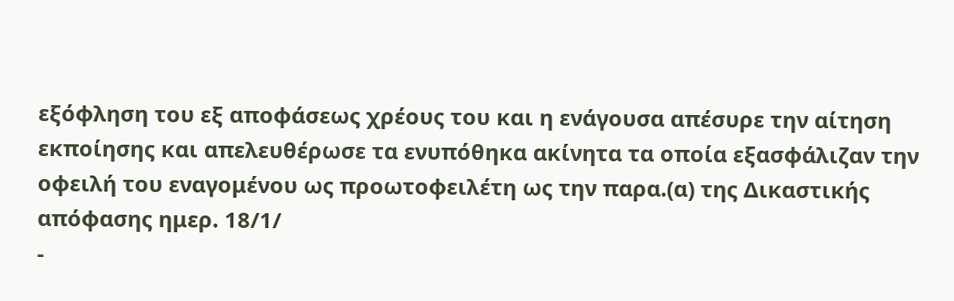εξόφληση του εξ αποφάσεως χρέους του και η ενάγουσα απέσυρε την αίτηση εκποίησης και απελευθέρωσε τα ενυπόθηκα ακίνητα τα οποία εξασφάλιζαν την οφειλή του εναγομένου ως προωτοφειλέτη ως την παρα.(α) της Δικαστικής απόφασης ημερ. 18/1/
-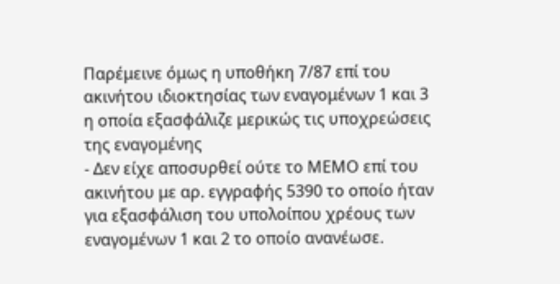Παρέμεινε όμως η υποθήκη 7/87 επί του ακινήτου ιδιοκτησίας των εναγομένων 1 και 3 η οποία εξασφάλιζε μερικώς τις υποχρεώσεις της εναγομένης
- Δεν είχε αποσυρθεί ούτε το ΜΕΜΟ επί του ακινήτου με αρ. εγγραφής 5390 το οποίο ήταν για εξασφάλιση του υπολοίπου χρέους των εναγομένων 1 και 2 το οποίο ανανέωσε.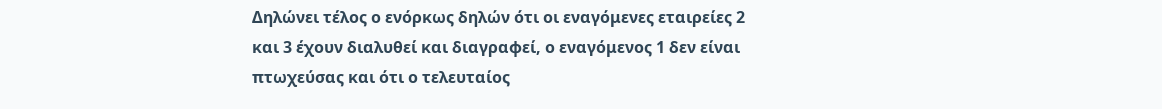Δηλώνει τέλος ο ενόρκως δηλών ότι οι εναγόμενες εταιρείες 2 και 3 έχουν διαλυθεί και διαγραφεί, ο εναγόμενος 1 δεν είναι πτωχεύσας και ότι ο τελευταίος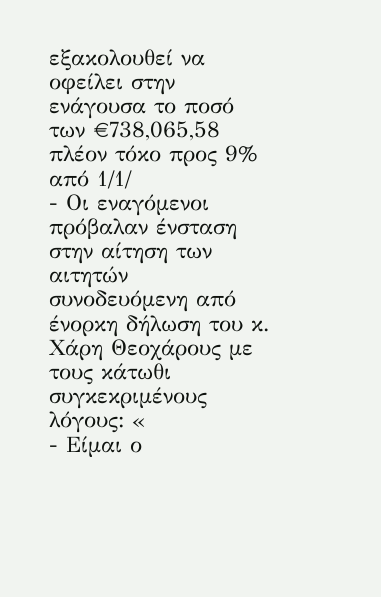εξακολουθεί να οφείλει στην ενάγουσα το ποσό των €738,065,58 πλέον τόκο προς 9% από 1/1/
- Οι εναγόμενοι πρόβαλαν ένσταση στην αίτηση των αιτητών συνοδευόμενη από ένορκη δήλωση του κ. Χάρη Θεοχάρους με τους κάτωθι συγκεκριμένους λόγους: «
- Είμαι ο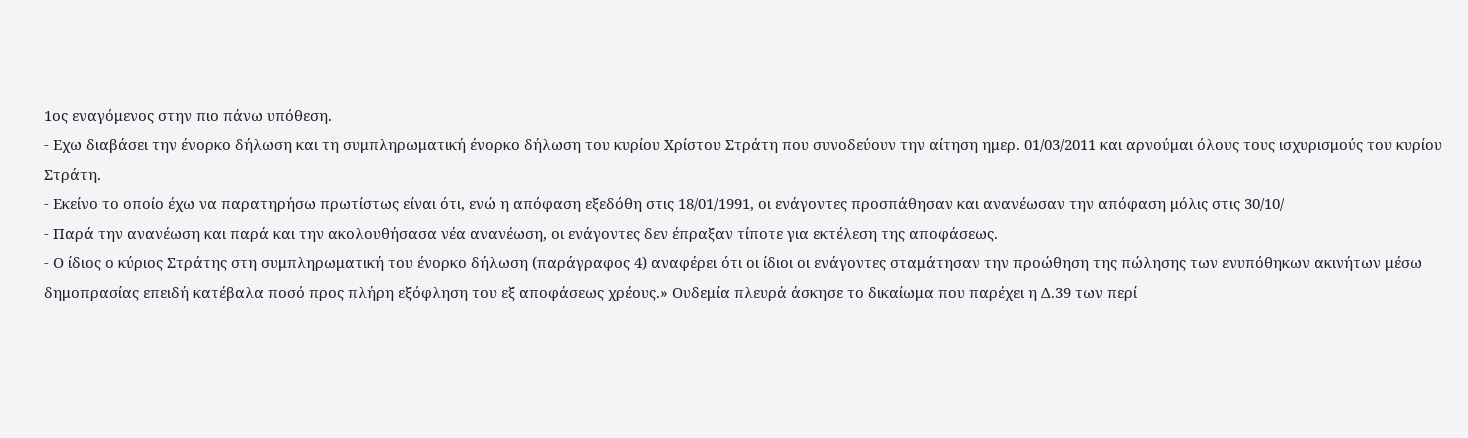1ος εναγόμενος στην πιο πάνω υπόθεση.
- Εχω διαβάσει την ένορκο δήλωση και τη συμπληρωματική ένορκο δήλωση του κυρίου Χρίστου Στράτη που συνοδεύουν την αίτηση ημερ. 01/03/2011 και αρνούμαι όλους τους ισχυρισμούς του κυρίου Στράτη.
- Εκείνο το οποίο έχω να παρατηρήσω πρωτίστως είναι ότι, ενώ η απόφαση εξεδόθη στις 18/01/1991, οι ενάγοντες προσπάθησαν και ανανέωσαν την απόφαση μόλις στις 30/10/
- Παρά την ανανέωση και παρά και την ακολουθήσασα νέα ανανέωση, οι ενάγοντες δεν έπραξαν τίποτε για εκτέλεση της αποφάσεως.
- Ο ίδιος ο κύριος Στράτης στη συμπληρωματική του ένορκο δήλωση (παράγραφος 4) αναφέρει ότι οι ίδιοι οι ενάγοντες σταμάτησαν την προώθηση της πώλησης των ενυπόθηκων ακινήτων μέσω δημοπρασίας επειδή κατέβαλα ποσό προς πλήρη εξόφληση του εξ αποφάσεως χρέους.» Ουδεμία πλευρά άσκησε το δικαίωμα που παρέχει η Δ.39 των περί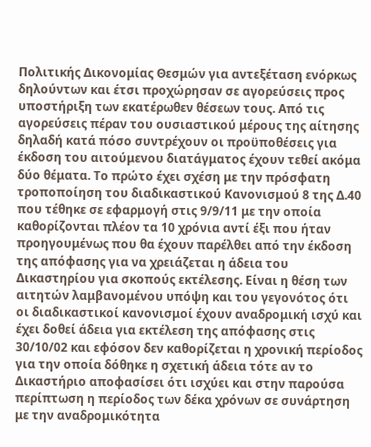Πολιτικής Δικονομίας Θεσμών για αντεξέταση ενόρκως δηλούντων και έτσι προχώρησαν σε αγορεύσεις προς υποστήριξη των εκατέρωθεν θέσεων τους. Από τις αγορεύσεις πέραν του ουσιαστικού μέρους της αίτησης δηλαδή κατά πόσο συντρέχουν οι προϋποθέσεις για έκδοση του αιτούμενου διατάγματος έχουν τεθεί ακόμα δύο θέματα. Το πρώτο έχει σχέση με την πρόσφατη τροποποίηση του διαδικαστικού Κανονισμού 8 της Δ.40 που τέθηκε σε εφαρμογή στις 9/9/11 με την οποία καθορίζονται πλέον τα 10 χρόνια αντί έξι που ήταν προηγουμένως που θα έχουν παρέλθει από την έκδοση της απόφασης για να χρειάζεται η άδεια του Δικαστηρίου για σκοπούς εκτέλεσης. Είναι η θέση των αιτητών λαμβανομένου υπόψη και του γεγονότος ότι οι διαδικαστικοί κανονισμοί έχουν αναδρομική ισχύ και έχει δοθεί άδεια για εκτέλεση της απόφασης στις 30/10/02 και εφόσον δεν καθορίζεται η χρονική περίοδος για την οποία δόθηκε η σχετική άδεια τότε αν το Δικαστήριο αποφασίσει ότι ισχύει και στην παρούσα περίπτωση η περίοδος των δέκα χρόνων σε συνάρτηση με την αναδρομικότητα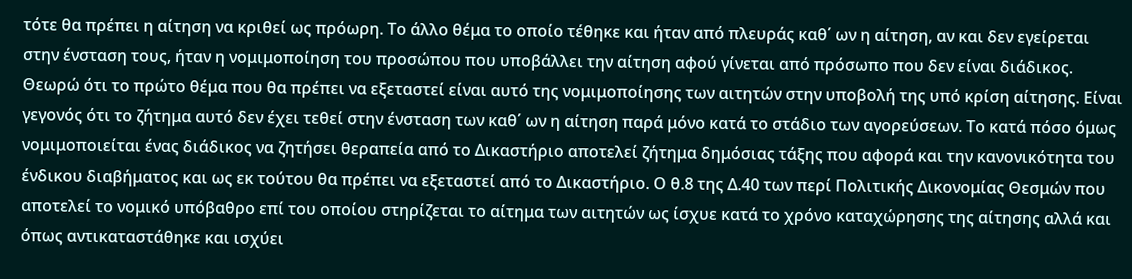τότε θα πρέπει η αίτηση να κριθεί ως πρόωρη. Το άλλο θέμα το οποίο τέθηκε και ήταν από πλευράς καθ΄ ων η αίτηση, αν και δεν εγείρεται στην ένσταση τους, ήταν η νομιμοποίηση του προσώπου που υποβάλλει την αίτηση αφού γίνεται από πρόσωπο που δεν είναι διάδικος. Θεωρώ ότι το πρώτο θέμα που θα πρέπει να εξεταστεί είναι αυτό της νομιμοποίησης των αιτητών στην υποβολή της υπό κρίση αίτησης. Είναι γεγονός ότι το ζήτημα αυτό δεν έχει τεθεί στην ένσταση των καθ΄ ων η αίτηση παρά μόνο κατά το στάδιο των αγορεύσεων. Το κατά πόσο όμως νομιμοποιείται ένας διάδικος να ζητήσει θεραπεία από το Δικαστήριο αποτελεί ζήτημα δημόσιας τάξης που αφορά και την κανονικότητα του ένδικου διαβήματος και ως εκ τούτου θα πρέπει να εξεταστεί από το Δικαστήριο. Ο θ.8 της Δ.40 των περί Πολιτικής Δικονομίας Θεσμών που αποτελεί το νομικό υπόβαθρο επί του οποίου στηρίζεται το αίτημα των αιτητών ως ίσχυε κατά το χρόνο καταχώρησης της αίτησης αλλά και όπως αντικαταστάθηκε και ισχύει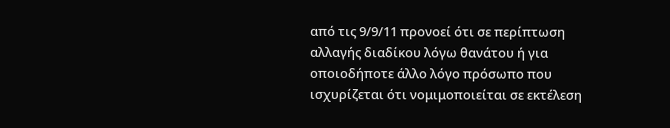από τις 9/9/11 προνοεί ότι σε περίπτωση αλλαγής διαδίκου λόγω θανάτου ή για οποιοδήποτε άλλο λόγο πρόσωπο που ισχυρίζεται ότι νομιμοποιείται σε εκτέλεση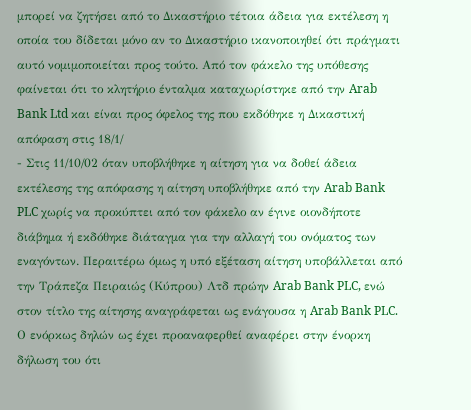μπορεί να ζητήσει από το Δικαστήριο τέτοια άδεια για εκτέλεση η οποία του δίδεται μόνο αν το Δικαστήριο ικανοποιηθεί ότι πράγματι αυτό νομιμοποιείται προς τούτο. Από τον φάκελο της υπόθεσης φαίνεται ότι το κλητήριο ένταλμα καταχωρίστηκε από την Arab Bank Ltd και είναι προς όφελος της που εκδόθηκε η Δικαστική απόφαση στις 18/1/
- Στις 11/10/02 όταν υποβλήθηκε η αίτηση για να δοθεί άδεια εκτέλεσης της απόφασης η αίτηση υποβλήθηκε από την Arab Bank PLC χωρίς να προκύπτει από τον φάκελο αν έγινε οιονδήποτε διάβημα ή εκδόθηκε διάταγμα για την αλλαγή του ονόματος των εναγόντων. Περαιτέρω όμως η υπό εξέταση αίτηση υποβάλλεται από την Τράπεζα Πειραιώς (Κύπρου) Λτδ πρώην Arab Bank PLC, ενώ στον τίτλο της αίτησης αναγράφεται ως ενάγουσα η Arab Bank PLC. Ο ενόρκως δηλών ως έχει προαναφερθεί αναφέρει στην ένορκη δήλωση του ότι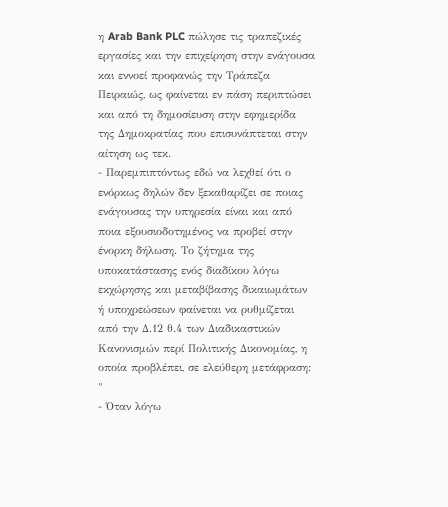η Arab Bank PLC πώλησε τις τραπεζικές εργασίες και την επιχείρηση στην ενάγουσα και εννοεί προφανώς την Τράπεζα Πειραιώς, ως φαίνεται εν πάση περιπτώσει και από τη δημοσίευση στην εφημερίδα της Δημοκρατίας που επισυνάπτεται στην αίτηση ως τεκ.
- Παρεμπιπτόντως εδώ να λεχθεί ότι ο ενόρκως δηλών δεν ξεκαθαρίζει σε ποιας ενάγουσας την υπηρεσία είναι και από ποια εξουσιοδοτημένος να προβεί στην ένορκη δήλωση. Το ζήτημα της υποκατάστασης ενός διαδίκου λόγω εκχώρησης και μεταβίβασης δικαιωμάτων ή υποχρεώσεων φαίνεται να ρυθμίζεται από την Δ.12 θ.4 των Διαδικαστικών Κανονισμών περί Πολιτικής Δικονομίας, η οποία προβλέπει, σε ελεύθερη μετάφραση: "
- Όταν λόγω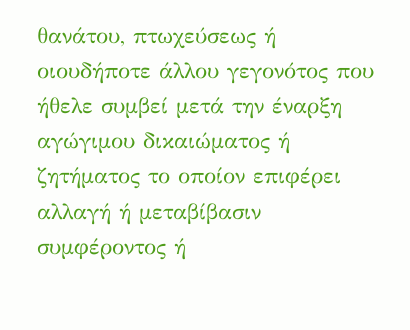θανάτου, πτωχεύσεως ή οιουδήποτε άλλου γεγονότος που ήθελε συμβεί μετά την έναρξη αγώγιμου δικαιώματος ή ζητήματος το οποίον επιφέρει αλλαγή ή μεταβίβασιν συμφέροντος ή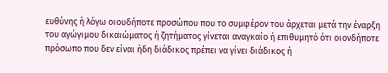ευθύνης ή λόγω οιουδήποτε προσώπου που το συμφέρον του άρχεται μετά την έναρξη του αγώγιμου δικαιώματος ή ζητήματος γίνεται αναγκαίο ή επιθυμητό ότι οιονδήποτε πρόσωπο που δεν είναι ήδη διάδικος πρέπει να γίνει διάδικος ή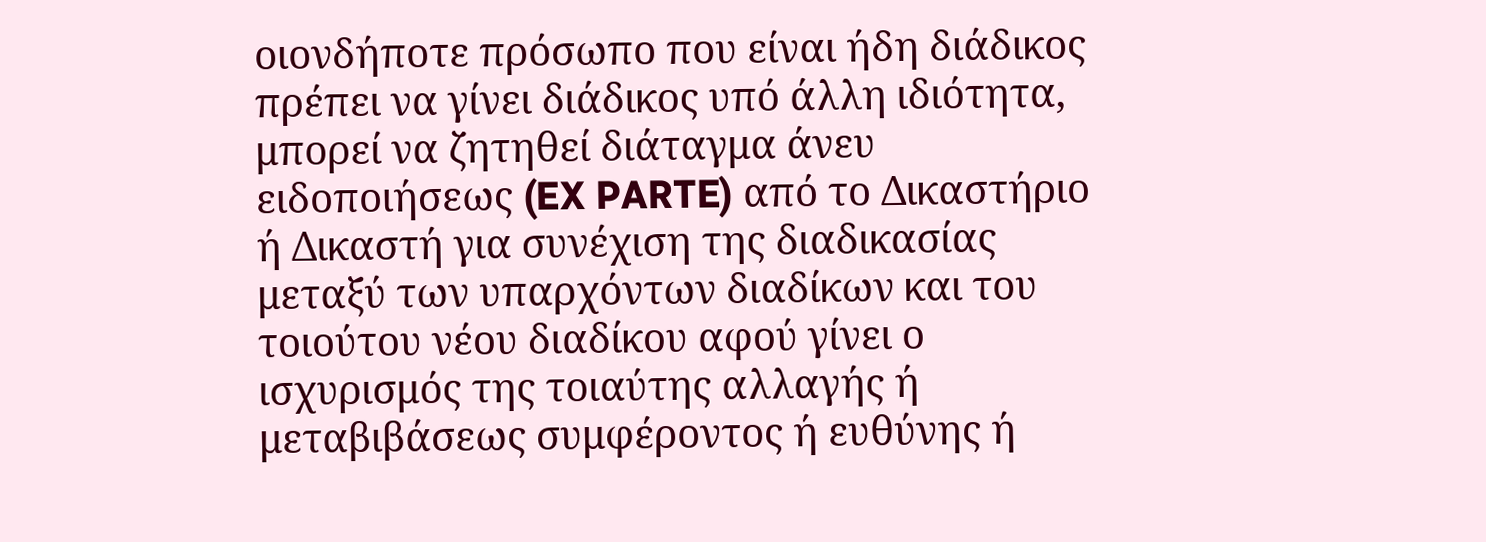οιονδήποτε πρόσωπο που είναι ήδη διάδικος πρέπει να γίνει διάδικος υπό άλλη ιδιότητα, μπορεί να ζητηθεί διάταγμα άνευ ειδοποιήσεως (EX PARTE) από το Δικαστήριο ή Δικαστή για συνέχιση της διαδικασίας μεταξύ των υπαρχόντων διαδίκων και του τοιούτου νέου διαδίκου αφού γίνει ο ισχυρισμός της τοιαύτης αλλαγής ή μεταβιβάσεως συμφέροντος ή ευθύνης ή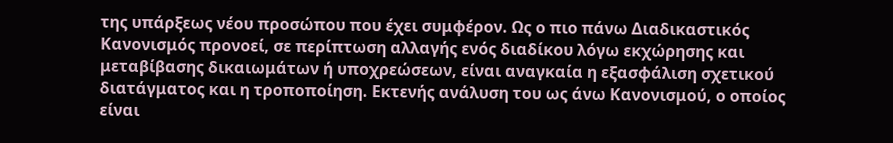της υπάρξεως νέου προσώπου που έχει συμφέρον. Ως ο πιο πάνω Διαδικαστικός Κανονισμός προνοεί, σε περίπτωση αλλαγής ενός διαδίκου λόγω εκχώρησης και μεταβίβασης δικαιωμάτων ή υποχρεώσεων, είναι αναγκαία η εξασφάλιση σχετικού διατάγματος και η τροποποίηση. Εκτενής ανάλυση του ως άνω Κανονισμού, ο οποίος είναι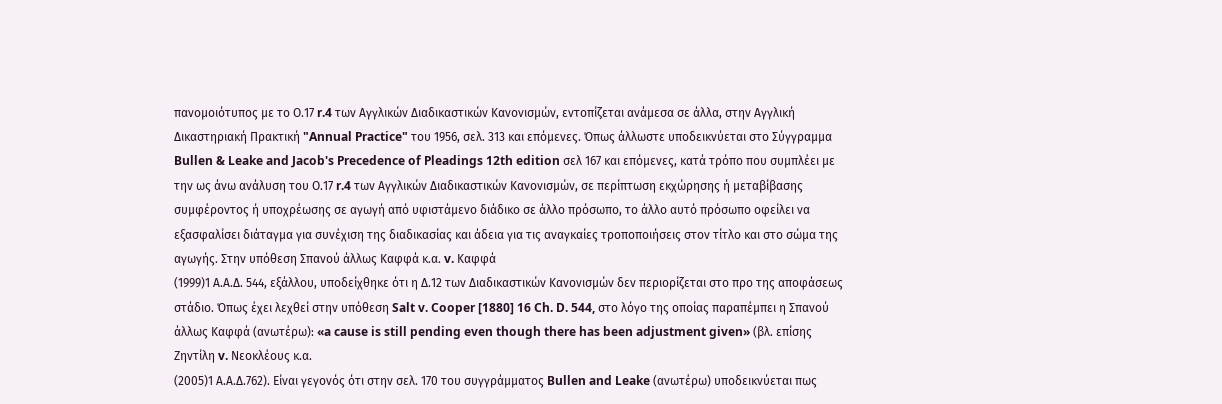πανομοιότυπος με το Ο.17 r.4 των Αγγλικών Διαδικαστικών Κανονισμών, εντοπίζεται ανάμεσα σε άλλα, στην Αγγλική Δικαστηριακή Πρακτική "Annual Practice" του 1956, σελ. 313 και επόμενες. Όπως άλλωστε υποδεικνύεται στο Σύγγραμμα Bullen & Leake and Jacob's Precedence of Pleadings 12th edition σελ 167 και επόμενες, κατά τρόπο που συμπλέει με την ως άνω ανάλυση του Ο.17 r.4 των Αγγλικών Διαδικαστικών Κανονισμών, σε περίπτωση εκχώρησης ή μεταβίβασης συμφέροντος ή υποχρέωσης σε αγωγή από υφιστάμενο διάδικο σε άλλο πρόσωπο, το άλλο αυτό πρόσωπο οφείλει να εξασφαλίσει διάταγμα για συνέχιση της διαδικασίας και άδεια για τις αναγκαίες τροποποιήσεις στον τίτλο και στο σώμα της αγωγής. Στην υπόθεση Σπανού άλλως Καφφά κ.α. v. Καφφά
(1999)1 Α.Α.Δ. 544, εξάλλου, υποδείχθηκε ότι η Δ.12 των Διαδικαστικών Κανονισμών δεν περιορίζεται στο προ της αποφάσεως στάδιο. Όπως έχει λεχθεί στην υπόθεση Salt v. Cooper [1880] 16 Ch. D. 544, στο λόγο της οποίας παραπέμπει η Σπανού άλλως Καφφά (ανωτέρω): «a cause is still pending even though there has been adjustment given» (βλ. επίσης Ζηντίλη v. Νεοκλέους κ.α.
(2005)1 Α.Α.Δ.762). Είναι γεγονός ότι στην σελ. 170 του συγγράμματος Bullen and Leake (ανωτέρω) υποδεικνύεται πως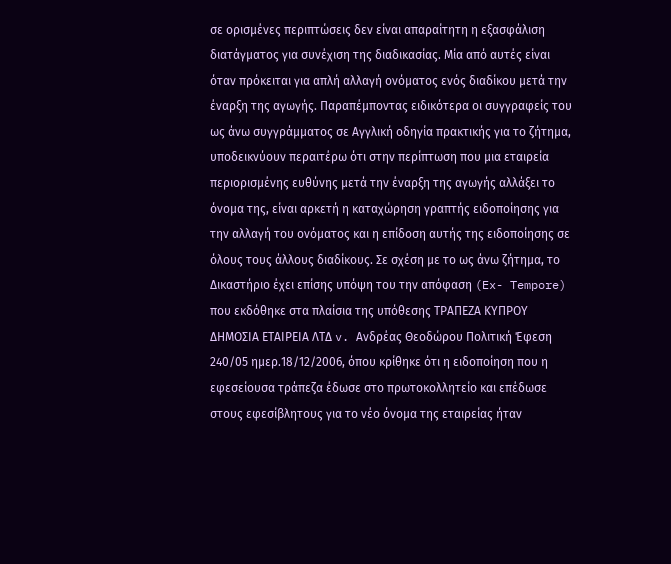σε ορισμένες περιπτώσεις δεν είναι απαραίτητη η εξασφάλιση διατάγματος για συνέχιση της διαδικασίας. Μία από αυτές είναι όταν πρόκειται για απλή αλλαγή ονόματος ενός διαδίκου μετά την έναρξη της αγωγής. Παραπέμποντας ειδικότερα οι συγγραφείς του ως άνω συγγράμματος σε Αγγλική οδηγία πρακτικής για το ζήτημα, υποδεικνύουν περαιτέρω ότι στην περίπτωση που μια εταιρεία περιορισμένης ευθύνης μετά την έναρξη της αγωγής αλλάξει το όνομα της, είναι αρκετή η καταχώρηση γραπτής ειδοποίησης για την αλλαγή του ονόματος και η επίδοση αυτής της ειδοποίησης σε όλους τους άλλους διαδίκους. Σε σχέση με το ως άνω ζήτημα, το Δικαστήριο έχει επίσης υπόψη του την απόφαση (Ex- Tempore) που εκδόθηκε στα πλαίσια της υπόθεσης ΤΡΑΠΕΖΑ ΚΥΠΡΟΥ ΔΗΜΟΣΙΑ ΕΤΑΙΡΕΙΑ ΛΤΔ v. Ανδρέας Θεοδώρου Πολιτική Έφεση 240/05 ημερ.18/12/2006, όπου κρίθηκε ότι η ειδοποίηση που η εφεσείουσα τράπεζα έδωσε στο πρωτοκολλητείο και επέδωσε στους εφεσίβλητους για το νέο όνομα της εταιρείας ήταν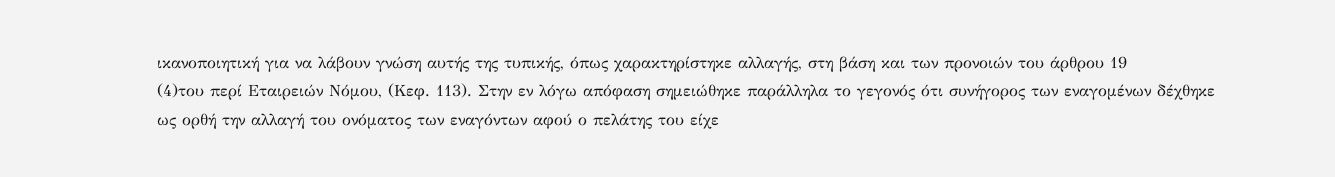ικανοποιητική για να λάβουν γνώση αυτής της τυπικής, όπως χαρακτηρίστηκε αλλαγής, στη βάση και των προνοιών του άρθρου 19
(4)του περί Εταιρειών Νόμου, (Κεφ. 113). Στην εν λόγω απόφαση σημειώθηκε παράλληλα το γεγονός ότι συνήγορος των εναγομένων δέχθηκε ως ορθή την αλλαγή του ονόματος των εναγόντων αφού ο πελάτης του είχε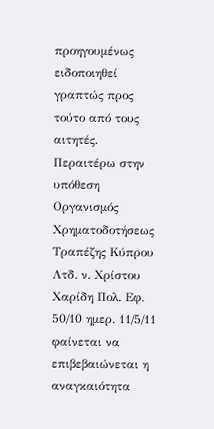προηγουμένως ειδοποιηθεί γραπτώς προς τούτο από τους αιτητές. Περαιτέρω στην υπόθεση Οργανισμός Χρηματοδοτήσεως Τραπέζης Κύπρου Λτδ. ν. Χρίστου Χαρίδη Πολ. Εφ. 50/10 ημερ. 11/5/11 φαίνεται να επιβεβαιώνεται η αναγκαιότητα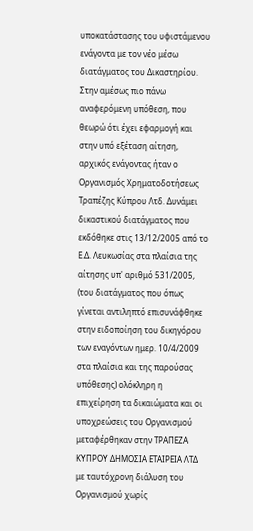υποκατάστασης του υφιστάμενου ενάγοντα με τον νέο μέσω διατάγματος του Δικαστηρίου. Στην αμέσως πιο πάνω αναφερόμενη υπόθεση, που θεωρώ ότι έχει εφαρμογή και στην υπό εξέταση αίτηση, αρχικός ενάγοντας ήταν ο Οργανισμός Χρηματοδοτήσεως Τραπέζης Κύπρου Λτδ. Δυνάμει δικαστικού διατάγματος που εκδόθηκε στις 13/12/2005 από το Ε.Δ. Λευκωσίας στα πλαίσια της αίτησης υπ' αριθμό 531/2005, (του διατάγματος που όπως γίνεται αντιληπτό επισυνάφθηκε στην ειδοποίηση του δικηγόρου των εναγόντων ημερ. 10/4/2009 στα πλαίσια και της παρούσας υπόθεσης) ολόκληρη η επιχείρηση τα δικαιώματα και οι υποχρεώσεις του Οργανισμού μεταφέρθηκαν στην ΤΡΑΠΕΖΑ ΚΥΠΡΟΥ ΔΗΜΟΣΙΑ ΕΤΑΙΡΕΙΑ ΛΤΔ με ταυτόχρονη διάλυση του Οργανισμού χωρίς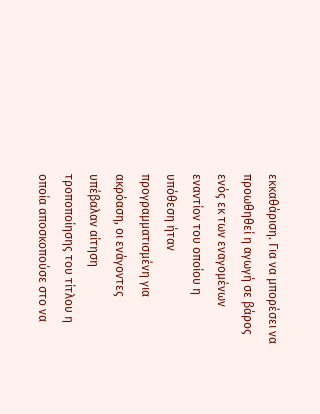εκκαθάριση. Για να μπορέσει να προωθηθεί η αγωγή σε βάρος ενός εκ των εναγομένων εναντίον του οποίου η υπόθεση ήταν προγραμματισμένη για ακρόαση, οι ενάγοντες υπέβαλαν αίτηση τροποποίησης του τίτλου η οποία αποσκοπούσε στο να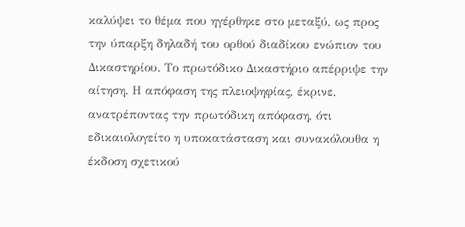καλύψει το θέμα που ηγέρθηκε στο μεταξύ, ως προς την ύπαρξη δηλαδή του ορθού διαδίκου ενώπιον του Δικαστηρίου. Το πρωτόδικο Δικαστήριο απέρριψε την αίτηση. Η απόφαση της πλειοψηφίας, έκρινε, ανατρέποντας την πρωτόδικη απόφαση, ότι εδικαιολογείτο η υποκατάσταση και συνακόλουθα η έκδοση σχετικού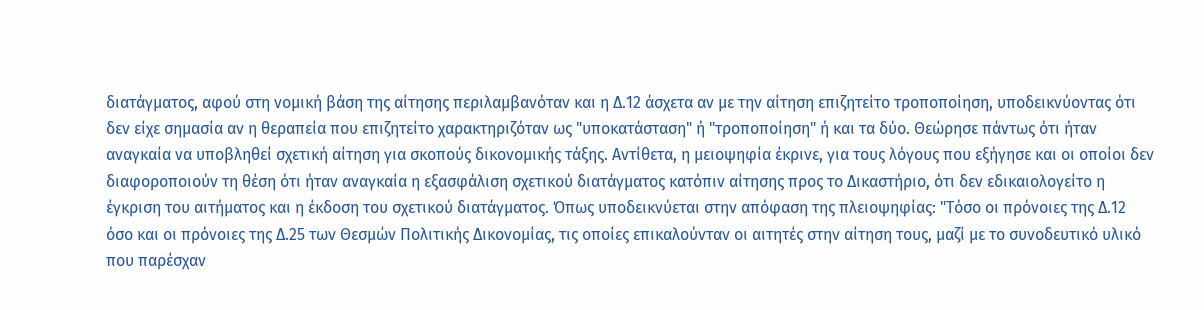διατάγματος, αφού στη νομική βάση της αίτησης περιλαμβανόταν και η Δ.12 άσχετα αν με την αίτηση επιζητείτο τροποποίηση, υποδεικνύοντας ότι δεν είχε σημασία αν η θεραπεία που επιζητείτο χαρακτηριζόταν ως "υποκατάσταση" ή "τροποποίηση" ή και τα δύο. Θεώρησε πάντως ότι ήταν αναγκαία να υποβληθεί σχετική αίτηση για σκοπούς δικονομικής τάξης. Αντίθετα, η μειοψηφία έκρινε, για τους λόγους που εξήγησε και οι οποίοι δεν διαφοροποιούν τη θέση ότι ήταν αναγκαία η εξασφάλιση σχετικού διατάγματος κατόπιν αίτησης προς το Δικαστήριο, ότι δεν εδικαιολογείτο η έγκριση του αιτήματος και η έκδοση του σχετικού διατάγματος. Όπως υποδεικνύεται στην απόφαση της πλειοψηφίας: "Τόσο οι πρόνοιες της Δ.12 όσο και οι πρόνοιες της Δ.25 των Θεσμών Πολιτικής Δικονομίας, τις οποίες επικαλούνταν οι αιτητές στην αίτηση τους, μαζί με το συνοδευτικό υλικό που παρέσχαν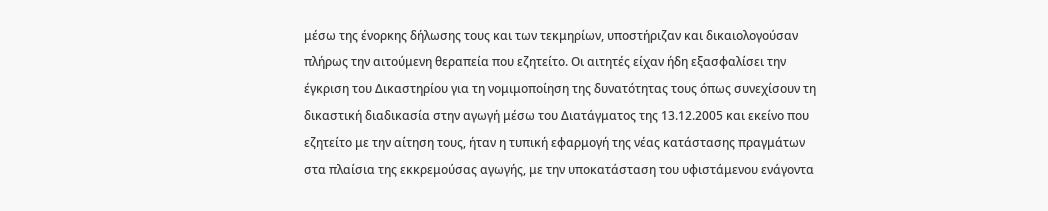μέσω της ένορκης δήλωσης τους και των τεκμηρίων, υποστήριζαν και δικαιολογούσαν πλήρως την αιτούμενη θεραπεία που εζητείτο. Οι αιτητές είχαν ήδη εξασφαλίσει την έγκριση του Δικαστηρίου για τη νομιμοποίηση της δυνατότητας τους όπως συνεχίσουν τη δικαστική διαδικασία στην αγωγή μέσω του Διατάγματος της 13.12.2005 και εκείνο που εζητείτο με την αίτηση τους, ήταν η τυπική εφαρμογή της νέας κατάστασης πραγμάτων στα πλαίσια της εκκρεμούσας αγωγής, με την υποκατάσταση του υφιστάμενου ενάγοντα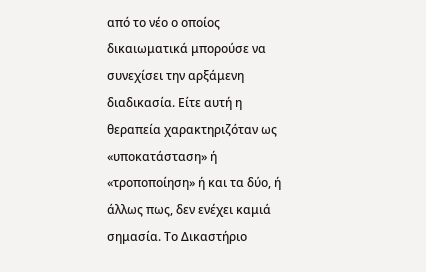από το νέο ο οποίος δικαιωματικά μπορούσε να συνεχίσει την αρξάμενη διαδικασία. Είτε αυτή η θεραπεία χαρακτηριζόταν ως «υποκατάσταση» ή «τροποποίηση» ή και τα δύο, ή άλλως πως, δεν ενέχει καμιά σημασία. Το Δικαστήριο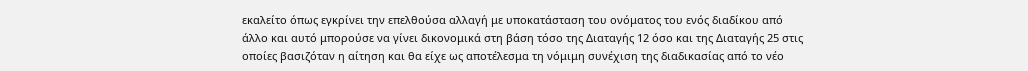εκαλείτο όπως εγκρίνει την επελθούσα αλλαγή με υποκατάσταση του ονόματος του ενός διαδίκου από άλλο και αυτό μπορούσε να γίνει δικονομικά στη βάση τόσο της Διαταγής 12 όσο και της Διαταγής 25 στις οποίες βασιζόταν η αίτηση και θα είχε ως αποτέλεσμα τη νόμιμη συνέχιση της διαδικασίας από το νέο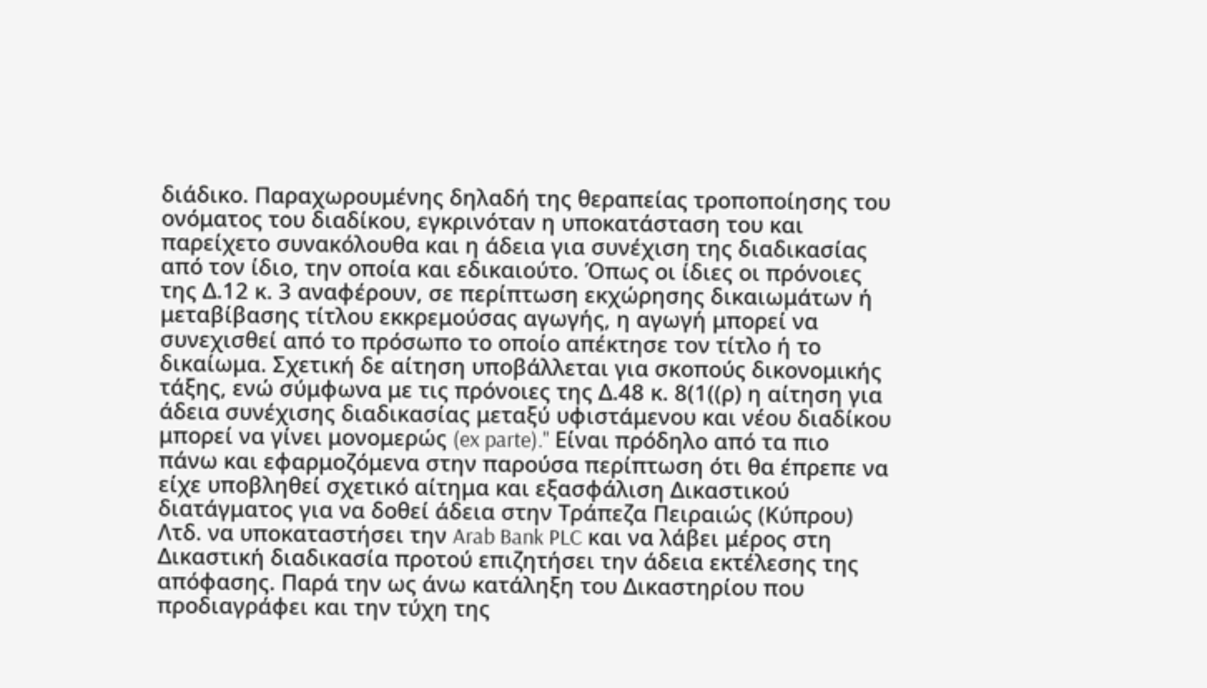διάδικο. Παραχωρουμένης δηλαδή της θεραπείας τροποποίησης του ονόματος του διαδίκου, εγκρινόταν η υποκατάσταση του και παρείχετο συνακόλουθα και η άδεια για συνέχιση της διαδικασίας από τον ίδιο, την οποία και εδικαιούτο. Όπως οι ίδιες οι πρόνοιες της Δ.12 κ. 3 αναφέρουν, σε περίπτωση εκχώρησης δικαιωμάτων ή μεταβίβασης τίτλου εκκρεμούσας αγωγής, η αγωγή μπορεί να συνεχισθεί από το πρόσωπο το οποίο απέκτησε τον τίτλο ή το δικαίωμα. Σχετική δε αίτηση υποβάλλεται για σκοπούς δικονομικής τάξης, ενώ σύμφωνα με τις πρόνοιες της Δ.48 κ. 8(1((ρ) η αίτηση για άδεια συνέχισης διαδικασίας μεταξύ υφιστάμενου και νέου διαδίκου μπορεί να γίνει μονομερώς (ex parte)." Είναι πρόδηλο από τα πιο πάνω και εφαρμοζόμενα στην παρούσα περίπτωση ότι θα έπρεπε να είχε υποβληθεί σχετικό αίτημα και εξασφάλιση Δικαστικού διατάγματος για να δοθεί άδεια στην Τράπεζα Πειραιώς (Κύπρου) Λτδ. να υποκαταστήσει την Arab Bank PLC και να λάβει μέρος στη Δικαστική διαδικασία προτού επιζητήσει την άδεια εκτέλεσης της απόφασης. Παρά την ως άνω κατάληξη του Δικαστηρίου που προδιαγράφει και την τύχη της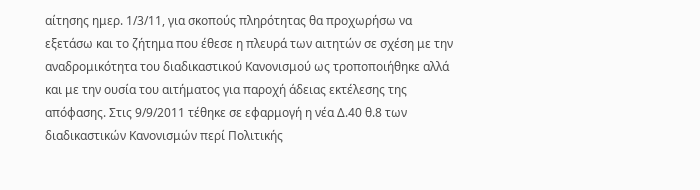αίτησης ημερ. 1/3/11, για σκοπούς πληρότητας θα προχωρήσω να εξετάσω και το ζήτημα που έθεσε η πλευρά των αιτητών σε σχέση με την αναδρομικότητα του διαδικαστικού Κανονισμού ως τροποποιήθηκε αλλά και με την ουσία του αιτήματος για παροχή άδειας εκτέλεσης της απόφασης. Στις 9/9/2011 τέθηκε σε εφαρμογή η νέα Δ.40 θ.8 των διαδικαστικών Κανονισμών περί Πολιτικής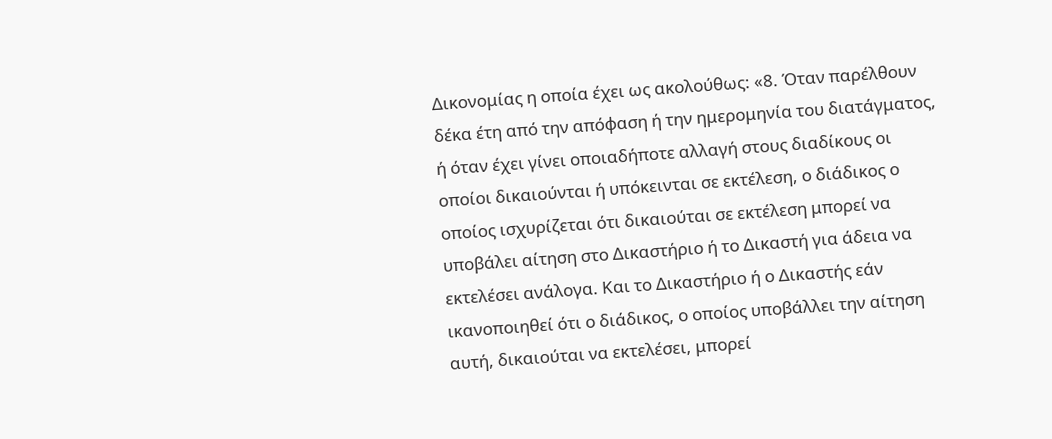Δικονομίας η οποία έχει ως ακολούθως: «8. Όταν παρέλθουν δέκα έτη από την απόφαση ή την ημερομηνία του διατάγματος, ή όταν έχει γίνει οποιαδήποτε αλλαγή στους διαδίκους οι οποίοι δικαιούνται ή υπόκεινται σε εκτέλεση, ο διάδικος ο οποίος ισχυρίζεται ότι δικαιούται σε εκτέλεση μπορεί να υποβάλει αίτηση στο Δικαστήριο ή το Δικαστή για άδεια να εκτελέσει ανάλογα. Και το Δικαστήριο ή ο Δικαστής εάν ικανοποιηθεί ότι ο διάδικος, ο οποίος υποβάλλει την αίτηση αυτή, δικαιούται να εκτελέσει, μπορεί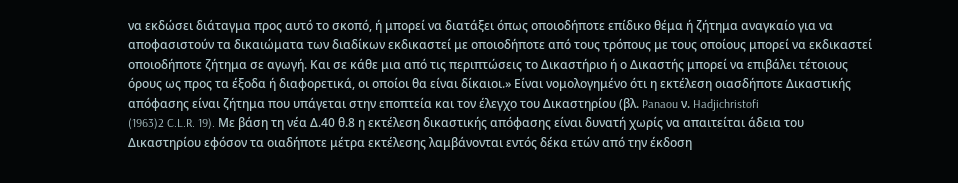να εκδώσει διάταγμα προς αυτό το σκοπό, ή μπορεί να διατάξει όπως οποιοδήποτε επίδικο θέμα ή ζήτημα αναγκαίο για να αποφασιστούν τα δικαιώματα των διαδίκων εκδικαστεί με οποιοδήποτε από τους τρόπους με τους οποίους μπορεί να εκδικαστεί οποιοδήποτε ζήτημα σε αγωγή. Και σε κάθε μια από τις περιπτώσεις το Δικαστήριο ή ο Δικαστής μπορεί να επιβάλει τέτοιους όρους ως προς τα έξοδα ή διαφορετικά, οι οποίοι θα είναι δίκαιοι.» Είναι νομολογημένο ότι η εκτέλεση οιασδήποτε Δικαστικής απόφασης είναι ζήτημα που υπάγεται στην εποπτεία και τον έλεγχο του Δικαστηρίου (βλ. Panaou ν. Hadjichristofi
(1963)2 C.L.R. 19). Mε βάση τη νέα Δ.40 θ.8 η εκτέλεση δικαστικής απόφασης είναι δυνατή χωρίς να απαιτείται άδεια του Δικαστηρίου εφόσον τα οιαδήποτε μέτρα εκτέλεσης λαμβάνονται εντός δέκα ετών από την έκδοση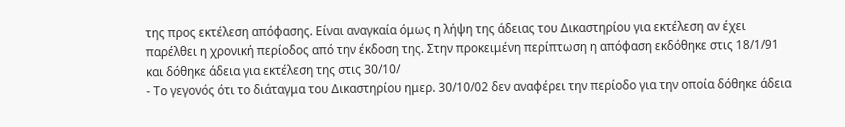της προς εκτέλεση απόφασης. Είναι αναγκαία όμως η λήψη της άδειας του Δικαστηρίου για εκτέλεση αν έχει παρέλθει η χρονική περίοδος από την έκδοση της. Στην προκειμένη περίπτωση η απόφαση εκδόθηκε στις 18/1/91 και δόθηκε άδεια για εκτέλεση της στις 30/10/
- Το γεγονός ότι το διάταγμα του Δικαστηρίου ημερ. 30/10/02 δεν αναφέρει την περίοδο για την οποία δόθηκε άδεια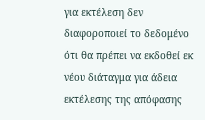για εκτέλεση δεν διαφοροποιεί το δεδομένο ότι θα πρέπει να εκδοθεί εκ νέου διάταγμα για άδεια εκτέλεσης της απόφασης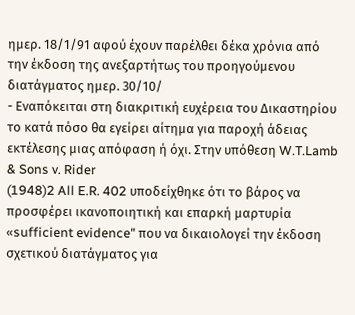ημερ. 18/1/91 αφού έχουν παρέλθει δέκα χρόνια από την έκδοση της ανεξαρτήτως του προηγούμενου διατάγματος ημερ. 30/10/
- Εναπόκειται στη διακριτική ευχέρεια του Δικαστηρίου το κατά πόσο θα εγείρει αίτημα για παροχή άδειας εκτέλεσης μιας απόφαση ή όχι. Στην υπόθεση W.T.Lamb & Sons v. Rider
(1948)2 All E.R. 402 υποδείχθηκε ότι το βάρος να προσφέρει ικανοποιητική και επαρκή μαρτυρία «sufficient evidence" που να δικαιολογεί την έκδοση σχετικού διατάγματος για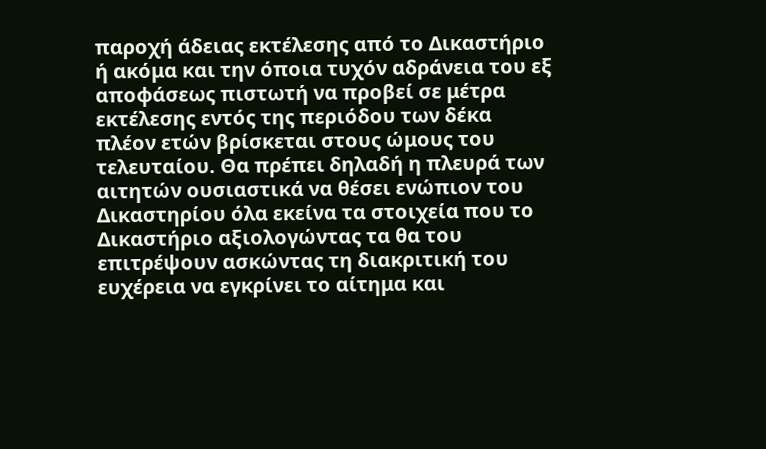παροχή άδειας εκτέλεσης από το Δικαστήριο ή ακόμα και την όποια τυχόν αδράνεια του εξ αποφάσεως πιστωτή να προβεί σε μέτρα εκτέλεσης εντός της περιόδου των δέκα πλέον ετών βρίσκεται στους ώμους του τελευταίου. Θα πρέπει δηλαδή η πλευρά των αιτητών ουσιαστικά να θέσει ενώπιον του Δικαστηρίου όλα εκείνα τα στοιχεία που το Δικαστήριο αξιολογώντας τα θα του επιτρέψουν ασκώντας τη διακριτική του ευχέρεια να εγκρίνει το αίτημα και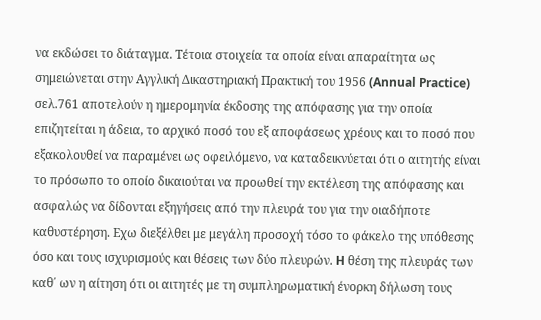να εκδώσει το διάταγμα. Τέτοια στοιχεία τα οποία είναι απαραίτητα ως σημειώνεται στην Αγγλική Δικαστηριακή Πρακτική του 1956 (Annual Practice) σελ.761 αποτελούν η ημερομηνία έκδοσης της απόφασης για την οποία επιζητείται η άδεια, το αρχικό ποσό του εξ αποφάσεως χρέους και το ποσό που εξακολουθεί να παραμένει ως οφειλόμενο, να καταδεικνύεται ότι ο αιτητής είναι το πρόσωπο το οποίο δικαιούται να προωθεί την εκτέλεση της απόφασης και ασφαλώς να δίδονται εξηγήσεις από την πλευρά του για την οιαδήποτε καθυστέρηση. Εχω διεξέλθει με μεγάλη προσοχή τόσο το φάκελο της υπόθεσης όσο και τους ισχυρισμούς και θέσεις των δύο πλευρών. H θέση της πλευράς των καθ΄ ων η αίτηση ότι οι αιτητές με τη συμπληρωματική ένορκη δήλωση τους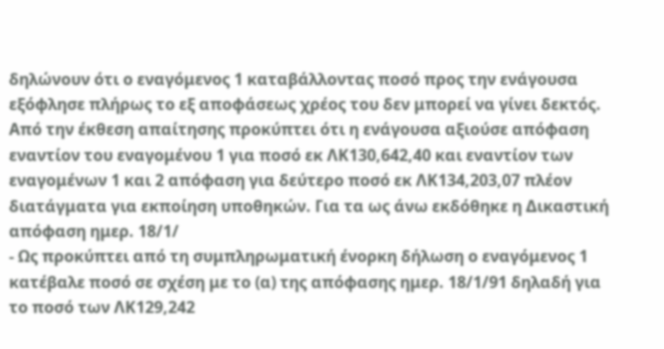δηλώνουν ότι ο εναγόμενος 1 καταβάλλοντας ποσό προς την ενάγουσα εξόφλησε πλήρως το εξ αποφάσεως χρέος του δεν μπορεί να γίνει δεκτός. Από την έκθεση απαίτησης προκύπτει ότι η ενάγουσα αξιούσε απόφαση εναντίον του εναγομένου 1 για ποσό εκ ΛΚ130,642,40 και εναντίον των εναγομένων 1 και 2 απόφαση για δεύτερο ποσό εκ ΛΚ134,203,07 πλέον διατάγματα για εκποίηση υποθηκών. Για τα ως άνω εκδόθηκε η Δικαστική απόφαση ημερ. 18/1/
- Ως προκύπτει από τη συμπληρωματική ένορκη δήλωση ο εναγόμενος 1 κατέβαλε ποσό σε σχέση με το (α) της απόφασης ημερ. 18/1/91 δηλαδή για το ποσό των ΛΚ129,242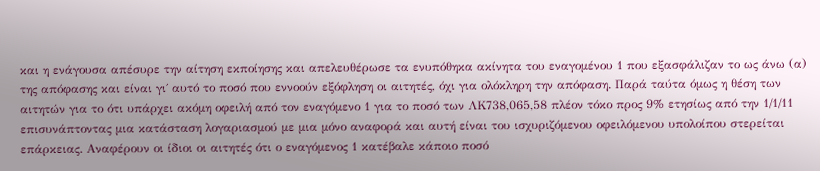και η ενάγουσα απέσυρε την αίτηση εκποίησης και απελευθέρωσε τα ενυπόθηκα ακίνητα του εναγομένου 1 που εξασφάλιζαν το ως άνω (α) της απόφασης και είναι γι΄ αυτό το ποσό που εννοούν εξόφληση οι αιτητές, όχι για ολόκληρη την απόφαση. Παρά ταύτα όμως η θέση των αιτητών για το ότι υπάρχει ακόμη οφειλή από τον εναγόμενο 1 για το ποσό των ΛΚ738,065,58 πλέον τόκο προς 9% ετησίως από την 1/1/11 επισυνάπτοντας μια κατάσταση λογαριασμού με μια μόνο αναφορά και αυτή είναι του ισχυριζόμενου οφειλόμενου υπολοίπου στερείται επάρκειας. Αναφέρουν οι ίδιοι οι αιτητές ότι ο εναγόμενος 1 κατέβαλε κάποιο ποσό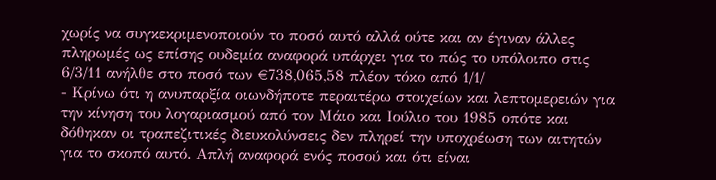χωρίς να συγκεκριμενοποιούν το ποσό αυτό αλλά ούτε και αν έγιναν άλλες πληρωμές ως επίσης ουδεμία αναφορά υπάρχει για το πώς το υπόλοιπο στις 6/3/11 ανήλθε στο ποσό των €738,065,58 πλέον τόκο από 1/1/
- Κρίνω ότι η ανυπαρξία οιωνδήποτε περαιτέρω στοιχείων και λεπτομερειών για την κίνηση του λογαριασμού από τον Μάιο και Ιούλιο του 1985 οπότε και δόθηκαν οι τραπεζιτικές διευκολύνσεις δεν πληρεί την υποχρέωση των αιτητών για το σκοπό αυτό. Απλή αναφορά ενός ποσού και ότι είναι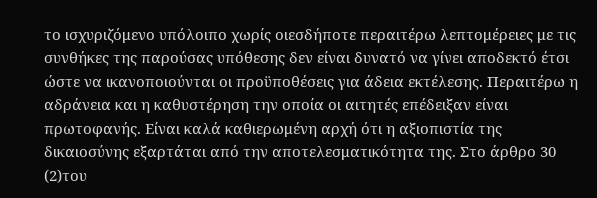το ισχυριζόμενο υπόλοιπο χωρίς οιεσδήποτε περαιτέρω λεπτομέρειες με τις συνθήκες της παρούσας υπόθεσης δεν είναι δυνατό να γίνει αποδεκτό έτσι ώστε να ικανοποιούνται οι προϋποθέσεις για άδεια εκτέλεσης. Περαιτέρω η αδράνεια και η καθυστέρηση την οποία οι αιτητές επέδειξαν είναι πρωτοφανής. Είναι καλά καθιερωμένη αρχή ότι η αξιοπιστία της δικαιοσύνης εξαρτάται από την αποτελεσματικότητα της. Στο άρθρο 30
(2)του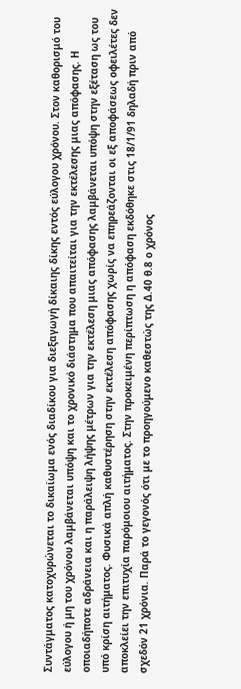Συντάγματος κατοχυρώνεται το δικαίωμα ενός διαδίκου για διεξαγωγή δίκαιης δίκης εντός εύλογου χρόνου. Στον καθορισμό του εύλογου ή μη του χρόνου λαμβάνεται υπόψη και το χρονικό διάστημα που απαιτείται για την εκτέλεσης μιας απόφασης. Η οποιαδήποτε αδράνεια και η παράλειψη λήψης μέτρων για την εκτέλεση μιας απόφασης λαμβάνεται υπόψη στην εξέταση ως του υπό κρίση αιτήματος. Φυσικά απλή καθυστέρηση στην εκτέλεση απόφασης χωρίς να επηρεάζονται οι εξ αποφάσεως οφειλέτες δεν αποκλείει την επιτυχία παρόμοιου αιτήματος. Στην προκειμένη περίπτωση η απόφαση εκδόθηκε στις 18/1/91 δηλαδή πριν από σχεδόν 21 χρόνια. Παρά το γεγονός ότι με το προηγούμενο καθεστώς της Δ.40 θ.8 ο χρόνος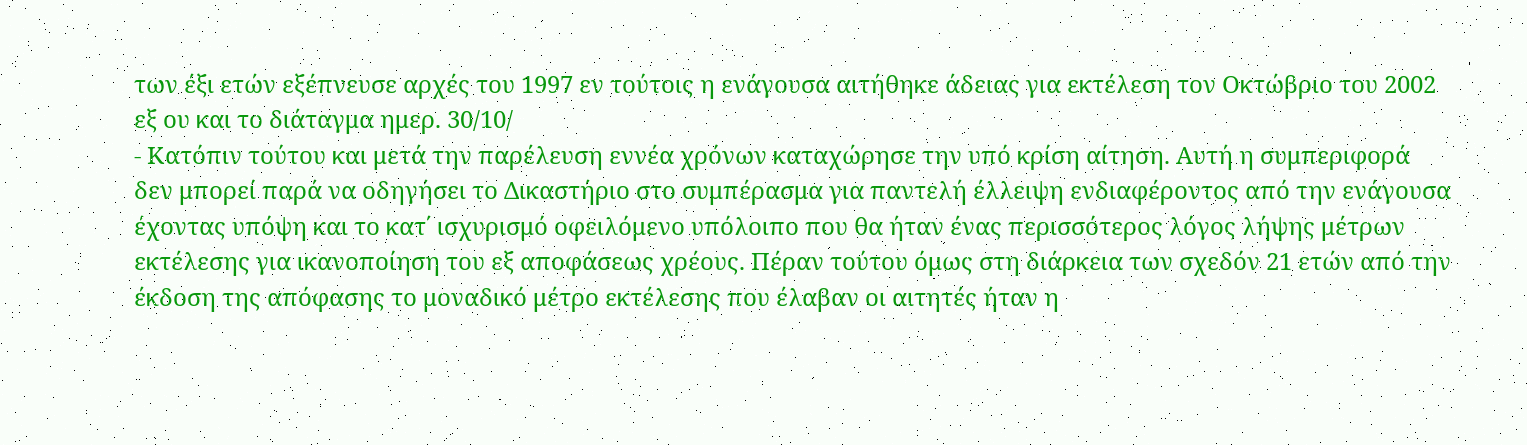των έξι ετών εξέπνευσε αρχές του 1997 εν τούτοις η ενάγουσα αιτήθηκε άδειας για εκτέλεση τον Οκτώβριο του 2002 εξ ου και το διάταγμα ημερ. 30/10/
- Κατόπιν τούτου και μετά την παρέλευση εννέα χρόνων καταχώρησε την υπό κρίση αίτηση. Αυτή η συμπεριφορά δεν μπορεί παρά να οδηγήσει το Δικαστήριο στο συμπέρασμα για παντελή έλλειψη ενδιαφέροντος από την ενάγουσα έχοντας υπόψη και το κατ΄ ισχυρισμό οφειλόμενο υπόλοιπο που θα ήταν ένας περισσότερος λόγος λήψης μέτρων εκτέλεσης για ικανοποίηση του εξ αποφάσεως χρέους. Πέραν τούτου όμως στη διάρκεια των σχεδόν 21 ετών από την έκδοση της απόφασης το μοναδικό μέτρο εκτέλεσης που έλαβαν οι αιτητές ήταν η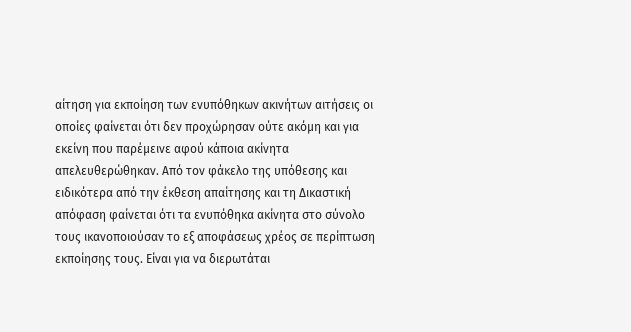αίτηση για εκποίηση των ενυπόθηκων ακινήτων αιτήσεις οι οποίες φαίνεται ότι δεν προχώρησαν ούτε ακόμη και για εκείνη που παρέμεινε αφού κάποια ακίνητα απελευθερώθηκαν. Aπό τον φάκελο της υπόθεσης και ειδικότερα από την έκθεση απαίτησης και τη Δικαστική απόφαση φαίνεται ότι τα ενυπόθηκα ακίνητα στο σύνολο τους ικανοποιούσαν το εξ αποφάσεως χρέος σε περίπτωση εκποίησης τους. Είναι για να διερωτάται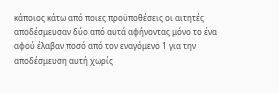κάποιος κάτω από ποιες προϋποθέσεις οι αιτητές αποδέσμευσαν δύο από αυτά αφήνοντας μόνο το ένα αφού έλαβαν ποσό από τον εναγόμενο 1 για την αποδέσμευση αυτή χωρίς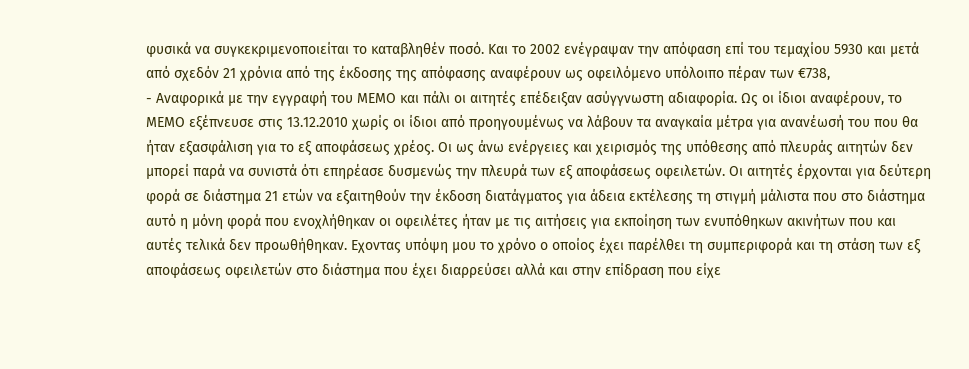φυσικά να συγκεκριμενοποιείται το καταβληθέν ποσό. Και το 2002 ενέγραψαν την απόφαση επί του τεμαχίου 5930 και μετά από σχεδόν 21 χρόνια από της έκδοσης της απόφασης αναφέρουν ως οφειλόμενο υπόλοιπο πέραν των €738,
- Αναφορικά με την εγγραφή του ΜΕΜΟ και πάλι οι αιτητές επέδειξαν ασύγγνωστη αδιαφορία. Ως οι ίδιοι αναφέρουν, το ΜΕΜΟ εξέπνευσε στις 13.12.2010 χωρίς οι ίδιοι από προηγουμένως να λάβουν τα αναγκαία μέτρα για ανανέωσή του που θα ήταν εξασφάλιση για το εξ αποφάσεως χρέος. Οι ως άνω ενέργειες και χειρισμός της υπόθεσης από πλευράς αιτητών δεν μπορεί παρά να συνιστά ότι επηρέασε δυσμενώς την πλευρά των εξ αποφάσεως οφειλετών. Οι αιτητές έρχονται για δεύτερη φορά σε διάστημα 21 ετών να εξαιτηθούν την έκδοση διατάγματος για άδεια εκτέλεσης τη στιγμή μάλιστα που στο διάστημα αυτό η μόνη φορά που ενοχλήθηκαν οι οφειλέτες ήταν με τις αιτήσεις για εκποίηση των ενυπόθηκων ακινήτων που και αυτές τελικά δεν προωθήθηκαν. Εχοντας υπόψη μου το χρόνο ο οποίος έχει παρέλθει τη συμπεριφορά και τη στάση των εξ αποφάσεως οφειλετών στο διάστημα που έχει διαρρεύσει αλλά και στην επίδραση που είχε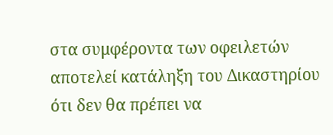στα συμφέροντα των οφειλετών αποτελεί κατάληξη του Δικαστηρίου ότι δεν θα πρέπει να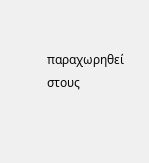παραχωρηθεί στους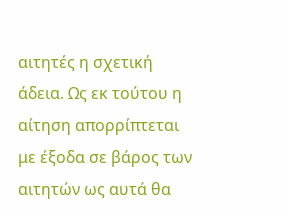αιτητές η σχετική άδεια. Ως εκ τούτου η αίτηση απορρίπτεται με έξοδα σε βάρος των αιτητών ως αυτά θα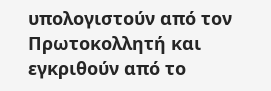υπολογιστούν από τον Πρωτοκολλητή και εγκριθούν από το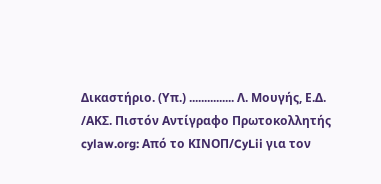Δικαστήριο. (Υπ.) ............... Λ. Μουγής, Ε.Δ. /ΑΚΣ. Πιστόν Αντίγραφο Πρωτοκολλητής cylaw.org: Από το ΚΙΝOΠ/CyLii για τον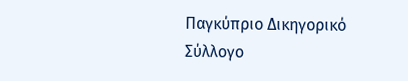Παγκύπριο Δικηγορικό Σύλλογο